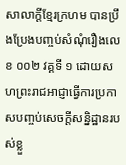សាលាក្តីខ្មែរក្រហម បានប្រឹងប្រែងបញ្ចប់សំណុំរឿងលេខ ០០២ វគ្គទី ១ ដោយសហព្រះរាជអាជ្ញាធ្វើការប្រកាសបញ្ចប់សេចក្ដីសន្និដ្ឋានរបស់ខ្លួ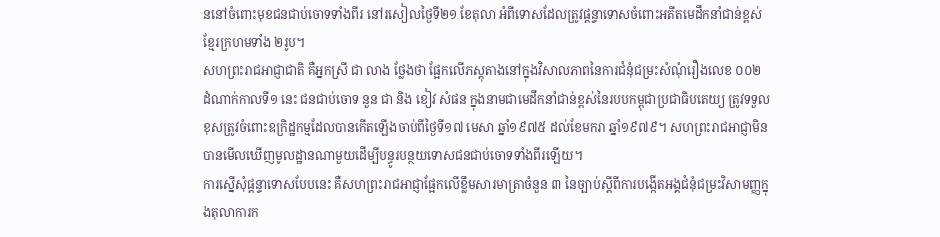ននៅចំពោះមុខជនជាប់ចោទទាំងពីរ នៅរសៀលថ្ងៃទី២១ ខែតុលា អំពីទោសដែលត្រូវផ្ដន្ទាទោសចំពោះអតីតមេដឹកនាំជាន់ខ្ពស់ខ្មែរក្រហមទាំង ២រូប។
សហព្រះរាជអាជ្ញាជាតិ គឺអ្នកស្រី ជា លាង ថ្លែងថា ផ្អែកលើភស្តុតាងនៅក្នុងវិសាលភាពនៃការជំនុំជម្រះសំណុំរឿងលេខ ០០២ ដំណាក់កាលទី១ នេះ ជនជាប់ចោទ នួន ជា និង ខៀវ សំផន ក្នុងនាមជាមេដឹកនាំជាន់ខ្ពស់នៃរបបកម្ពុជាប្រជាធិបតេយ្យ ត្រូវទទួលខុសត្រូវចំពោះឧក្រិដ្ឋកម្មដែលបានកើតឡើងចាប់ពីថ្ងៃទី១៧ មេសា ឆ្នាំ១៩៧៥ ដល់ខែមករា ឆ្នាំ១៩៧៩។ សហព្រះរាជអាជ្ញាមិនបានមើលឃើញមូលដ្ឋានណាមួយដើម្បីបន្ធូរបន្ថយទោសជនជាប់ចោទទាំងពីរឡើយ។
ការស្នើសុំផ្ដន្ទាទោសបែបនេះ គឺសហព្រះរាជអាជ្ញាផ្អែកលើខ្លឹមសារមាត្រាចំនួន ៣ នៃច្បាប់ស្ដីពីការបង្កើតអង្គជំនុំជម្រះវិសាមញ្ញក្នុងតុលាការក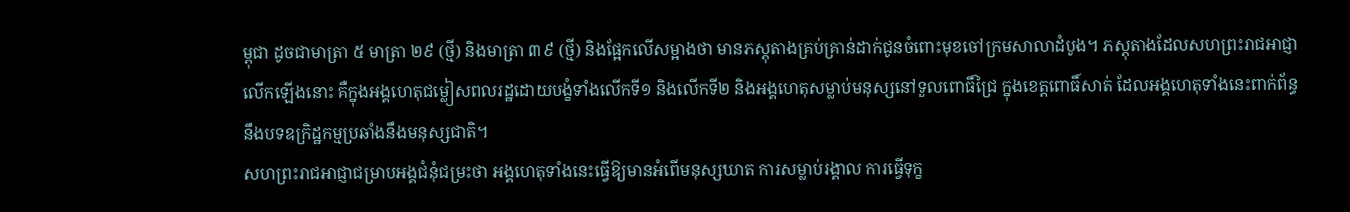ម្ពុជា ដូចជាមាត្រា ៥ មាត្រា ២៩ (ថ្មី) និងមាត្រា ៣៩ (ថ្មី) និងផ្អែកលើសម្អាងថា មានភស្តុតាងគ្រប់គ្រាន់ដាក់ជូនចំពោះមុខចៅក្រមសាលាដំបូង។ ភស្តុតាងដែលសហព្រះរាជអាជ្ញាលើកឡើងនោះ គឺក្នុងអង្គហេតុជម្លៀសពលរដ្ឋដោយបង្ខំទាំងលើកទី១ និងលើកទី២ និងអង្គហេតុសម្លាប់មនុស្សនៅទួលពោធិ៍ជ្រៃ ក្នុងខេត្តពោធិ៍សាត់ ដែលអង្គហេតុទាំងនេះពាក់ព័ន្ធនឹងបទឧក្រិដ្ឋកម្មប្រឆាំងនឹងមនុស្សជាតិ។
សហព្រះរាជអាជ្ញាជម្រាបអង្គជំនុំជម្រះថា អង្គហេតុទាំងនេះធ្វើឱ្យមានអំពើមនុស្សឃាត ការសម្លាប់រង្គាល ការធ្វើទុក្ខ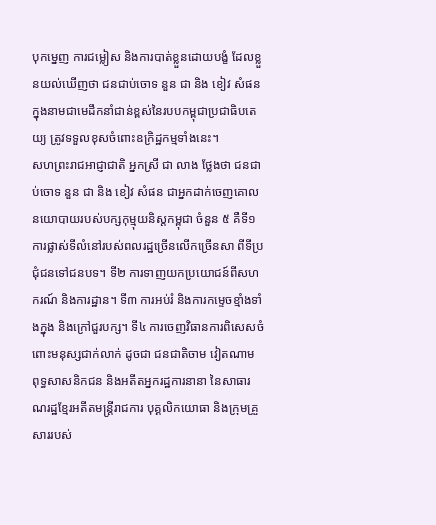បុកម្នេញ ការជម្លៀស និងការបាត់ខ្លួនដោយបង្ខំ ដែលខ្លួនយល់ឃើញថា ជនជាប់ចោទ នួន ជា និង ខៀវ សំផន ក្នុងនាមជាមេដឹកនាំជាន់ខ្ពស់នៃរបបកម្ពុជាប្រជាធិបតេយ្យ ត្រូវទទួលខុសចំពោះឧក្រិដ្ឋកម្មទាំងនេះ។
សហព្រះរាជអាជ្ញាជាតិ អ្នកស្រី ជា លាង ថ្លែងថា ជនជាប់ចោទ នួន ជា និង ខៀវ សំផន ជាអ្នកដាក់ចេញគោលនយោបាយរបស់បក្សកុម្មុយនិស្តកម្ពុជា ចំនួន ៥ គឺទី១ ការផ្លាស់ទីលំនៅរបស់ពលរដ្ឋច្រើនលើកច្រើនសា ពីទីប្រជុំជនទៅជនបទ។ ទី២ ការទាញយកប្រយោជន៍ពីសហករណ៍ និងការដ្ឋាន។ ទី៣ ការអប់រំ និងការកម្ទេចខ្មាំងទាំងក្នុង និងក្រៅជួរបក្ស។ ទី៤ ការចេញវិធានការពិសេសចំពោះមនុស្សជាក់លាក់ ដូចជា ជនជាតិចាម វៀតណាម ពុទ្ធសាសនិកជន និងអតីតអ្នករដ្ឋការនានា នៃសាធារណរដ្ឋខ្មែរអតីតមន្ត្រីរាជការ បុគ្គលិកយោធា និងក្រុមគ្រួសាររបស់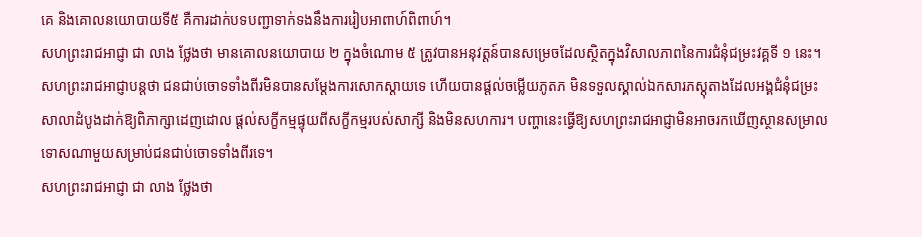គេ និងគោលនយោបាយទី៥ គឺការដាក់បទបញ្ជាទាក់ទងនឹងការរៀបអាពាហ៍ពិពាហ៍។
សហព្រះរាជអាជ្ញា ជា លាង ថ្លែងថា មានគោលនយោបាយ ២ ក្នុងចំណោម ៥ ត្រូវបានអនុវត្តន៍បានសម្រេចដែលស្ថិតក្នុងវិសាលភាពនៃការជំនុំជម្រះវគ្គទី ១ នេះ។
សហព្រះរាជអាជ្ញាបន្តថា ជនជាប់ចោទទាំងពីរមិនបានសម្ដែងការសោកស្ដាយទេ ហើយបានផ្ដល់ចម្លើយភូតភ មិនទទួលស្គាល់ឯកសារភស្តុតាងដែលអង្គជំនុំជម្រះសាលាដំបូងដាក់ឱ្យពិភាក្សាដេញដោល ផ្ដល់សក្ខីកម្មផ្ទុយពីសក្ខីកម្មរបស់សាក្សី និងមិនសហការ។ បញ្ហានេះធ្វើឱ្យសហព្រះរាជអាជ្ញាមិនអាចរកឃើញស្ថានសម្រាលទោសណាមួយសម្រាប់ជនជាប់ចោទទាំងពីរទេ។
សហព្រះរាជអាជ្ញា ជា លាង ថ្លែងថា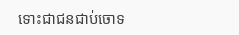ទោះជាជនជាប់ចោទ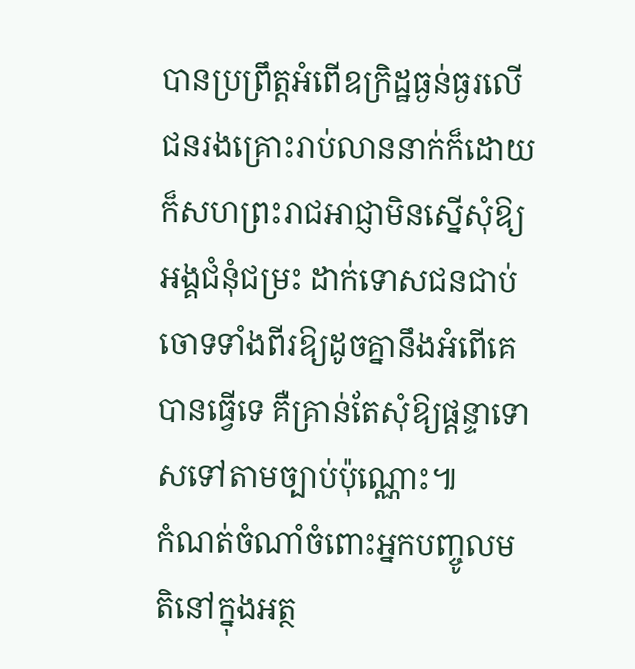បានប្រព្រឹត្តអំពើឧក្រិដ្ឋធ្ងន់ធ្ងរលើជនរងគ្រោះរាប់លាននាក់ក៏ដោយ ក៏សហព្រះរាជអាជ្ញាមិនស្នើសុំឱ្យអង្គជំនុំជម្រះ ដាក់ទោសជនជាប់ចោទទាំងពីរឱ្យដូចគ្នានឹងអំពើគេបានធ្វើទេ គឺគ្រាន់តែសុំឱ្យផ្ដន្ទាទោសទៅតាមច្បាប់ប៉ុណ្ណោះ៕
កំណត់ចំណាំចំពោះអ្នកបញ្ចូលមតិនៅក្នុងអត្ថ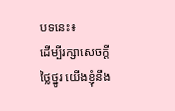បទនេះ៖
ដើម្បីរក្សាសេចក្ដីថ្លៃថ្នូរ យើងខ្ញុំនឹង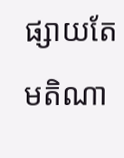ផ្សាយតែមតិណា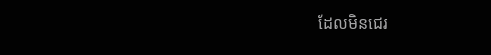ដែលមិនជេរ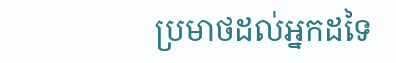ប្រមាថដល់អ្នកដទៃ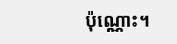ប៉ុណ្ណោះ។